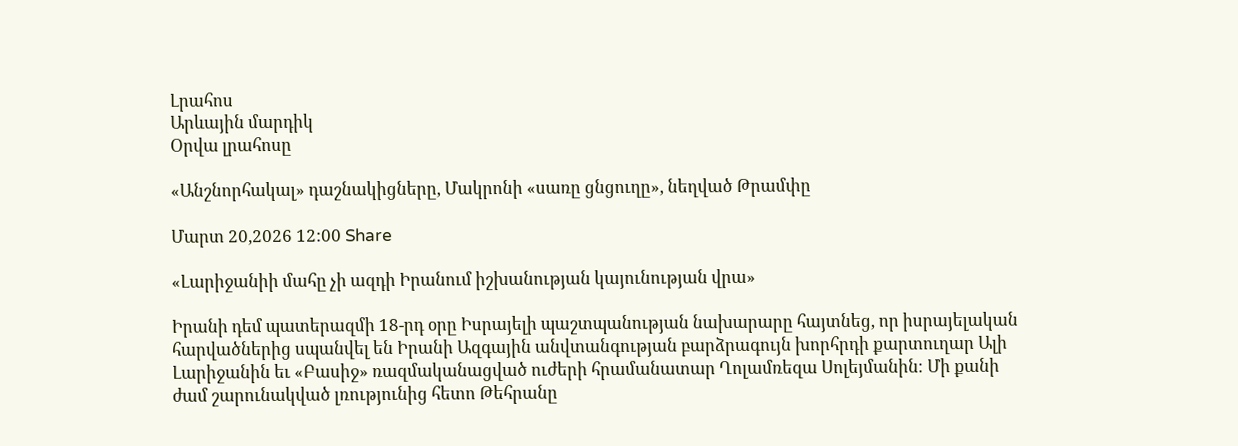Լրահոս
Արևային մարդիկ
Օրվա լրահոսը

«Անշնորհակալ» դաշնակիցները, Մակրոնի «սառը ցնցուղը», նեղված Թրամփը

Մարտ 20,2026 12:00 Share

«Լարիջանիի մահը չի ազդի Իրանում իշխանության կայունության վրա»

Իրանի դեմ պատերազմի 18-րդ օրը Իսրայելի պաշտպանության նախարարը հայտնեց, որ իսրայելական հարվածներից սպանվել են Իրանի Ազգային անվտանգության բարձրագույն խորհրդի քարտուղար Ալի Լարիջանին եւ «Բասիջ» ռազմականացված ուժերի հրամանատար Ղոլամռեզա Սոլեյմանին։ Մի քանի ժամ շարունակված լռությունից հետո Թեհրանը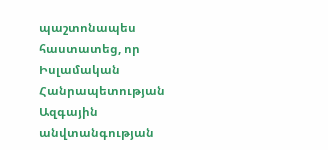պաշտոնապես հաստատեց, որ Իսլամական Հանրապետության Ազգային անվտանգության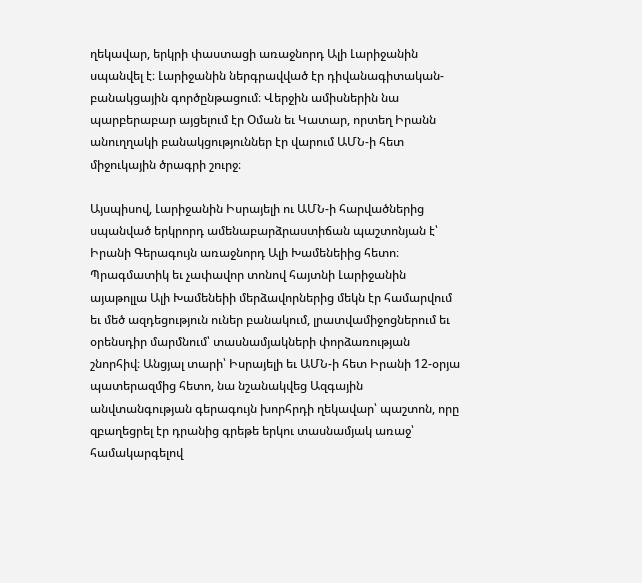ղեկավար, երկրի փաստացի առաջնորդ Ալի Լարիջանին սպանվել է։ Լարիջանին ներգրավված էր դիվանագիտական-բանակցային գործընթացում։ Վերջին ամիսներին նա պարբերաբար այցելում էր Օման եւ Կատար, որտեղ Իրանն անուղղակի բանակցություններ էր վարում ԱՄՆ-ի հետ միջուկային ծրագրի շուրջ։

Այսպիսով, Լարիջանին Իսրայելի ու ԱՄՆ-ի հարվածներից սպանված երկրորդ ամենաբարձրաստիճան պաշտոնյան է՝ Իրանի Գերագույն առաջնորդ Ալի Խամենեիից հետո։ Պրագմատիկ եւ չափավոր տոնով հայտնի Լարիջանին այաթոլլա Ալի Խամենեիի մերձավորներից մեկն էր համարվում եւ մեծ ազդեցություն ուներ բանակում, լրատվամիջոցներում եւ օրենսդիր մարմնում՝ տասնամյակների փորձառության շնորհիվ։ Անցյալ տարի՝ Իսրայելի եւ ԱՄՆ-ի հետ Իրանի 12-օրյա պատերազմից հետո, նա նշանակվեց Ազգային անվտանգության գերագույն խորհրդի ղեկավար՝ պաշտոն, որը զբաղեցրել էր դրանից գրեթե երկու տասնամյակ առաջ՝ համակարգելով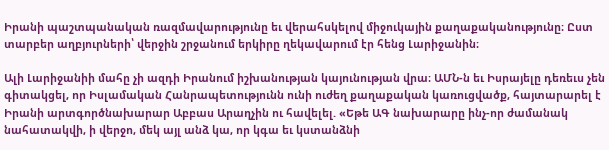Իրանի պաշտպանական ռազմավարությունը եւ վերահսկելով միջուկային քաղաքականությունը։ Ըստ տարբեր աղբյուրների՝ վերջին շրջանում երկիրը ղեկավարում էր հենց Լարիջանին։

Ալի Լարիջանիի մահը չի ազդի Իրանում իշխանության կայունության վրա։ ԱՄՆ-ն եւ Իսրայելը դեռեւս չեն գիտակցել, որ Իսլամական Հանրապետությունն ունի ուժեղ քաղաքական կառուցվածք, հայտարարել է Իրանի արտգործնախարար Աբբաս Արաղչին ու հավելել. «Եթե ԱԳ նախարարը ինչ-որ ժամանակ նահատակվի, ի վերջո, մեկ այլ անձ կա, որ կգա եւ կստանձնի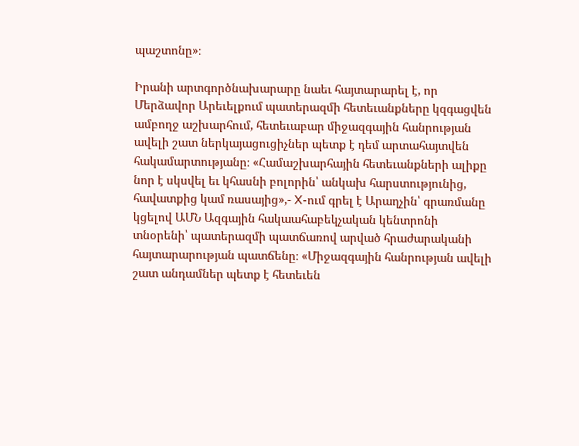պաշտոնը»։

Իրանի արտգործնախարարը նաեւ հայտարարել է, որ Մերձավոր Արեւելքում պատերազմի հետեւանքները կզգացվեն ամբողջ աշխարհում, հետեւաբար միջազգային հանրության ավելի շատ ներկայացուցիչներ պետք է դեմ արտահայտվեն հակամարտությանը։ «Համաշխարհային հետեւանքների ալիքը նոր է սկսվել եւ կհասնի բոլորին՝ անկախ հարստությունից, հավատքից կամ ռասայից»,- X-ում գրել է Արաղչին՝ գրառմանը կցելով ԱՄՆ Ազգային հակաահաբեկչական կենտրոնի տնօրենի՝ պատերազմի պատճառով արված հրաժարականի հայտարարության պատճենը։ «Միջազգային հանրության ավելի շատ անդամներ պետք է հետեւեն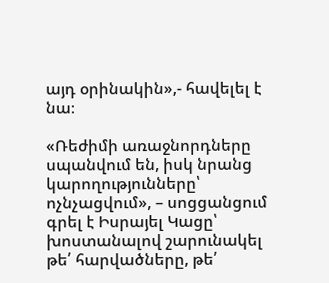այդ օրինակին»,- հավելել է նա։

«Ռեժիմի առաջնորդները սպանվում են, իսկ նրանց կարողությունները՝ ոչնչացվում», – սոցցանցում գրել է Իսրայել Կացը՝ խոստանալով շարունակել թե՛ հարվածները, թե՛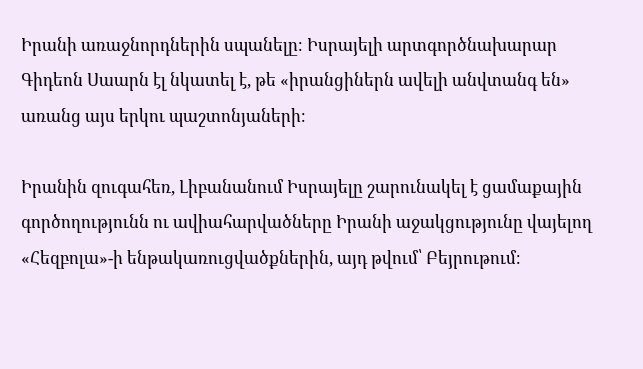Իրանի առաջնորդներին սպանելը։ Իսրայելի արտգործնախարար Գիդեոն Սաարն էլ նկատել է, թե «իրանցիներն ավելի անվտանգ են» առանց այս երկու պաշտոնյաների։

Իրանին զուգահեռ, Լիբանանում Իսրայելը շարունակել է ցամաքային գործողությունն ու ավիահարվածները Իրանի աջակցությունը վայելող «Հեզբոլա»-ի ենթակառուցվածքներին, այդ թվում՝ Բեյրութում։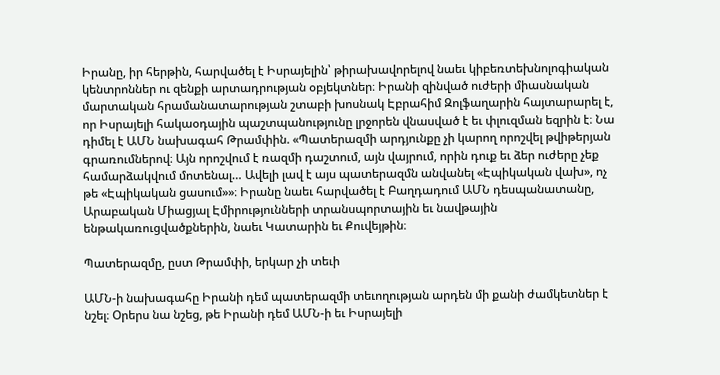Իրանը, իր հերթին, հարվածել է Իսրայելին՝ թիրախավորելով նաեւ կիբեռտեխնոլոգիական կենտրոններ ու զենքի արտադրության օբյեկտներ։ Իրանի զինված ուժերի միասնական մարտական հրամանատարության շտաբի խոսնակ Էբրահիմ Զոլֆաղարին հայտարարել է, որ Իսրայելի հակաօդային պաշտպանությունը լրջորեն վնասված է եւ փլուզման եզրին է։ Նա դիմել է ԱՄՆ նախագահ Թրամփին. «Պատերազմի արդյունքը չի կարող որոշվել թվիթերյան գրառումներով։ Այն որոշվում է ռազմի դաշտում, այն վայրում, որին դուք եւ ձեր ուժերը չեք համարձակվում մոտենալ… Ավելի լավ է այս պատերազմն անվանել «Էպիկական վախ», ոչ թե «Էպիկական ցասում»»։ Իրանը նաեւ հարվածել է Բաղդադում ԱՄՆ դեսպանատանը, Արաբական Միացյալ Էմիրությունների տրանսպորտային եւ նավթային ենթակառուցվածքներին, նաեւ Կատարին եւ Քուվեյթին։

Պատերազմը, ըստ Թրամփի, երկար չի տեւի

ԱՄՆ-ի նախագահը Իրանի դեմ պատերազմի տեւողության արդեն մի քանի ժամկետներ է նշել։ Օրերս նա նշեց, թե Իրանի դեմ ԱՄՆ-ի եւ Իսրայելի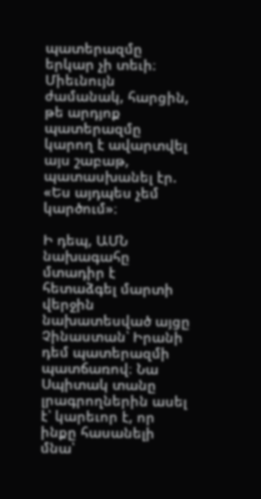պատերազմը երկար չի տեւի։ Միեւնույն ժամանակ, հարցին, թե արդյոք պատերազմը կարող է ավարտվել այս շաբաթ, պատասխանել էր. «Ես այդպես չեմ կարծում»։

Ի դեպ, ԱՄՆ նախագահը մտադիր է հետաձգել մարտի վերջին նախատեսված այցը Չինաստան՝ Իրանի դեմ պատերազմի պատճառով։ Նա Սպիտակ տանը լրագրողներին ասել է՝ կարեւոր է, որ ինքը հասանելի մնա՝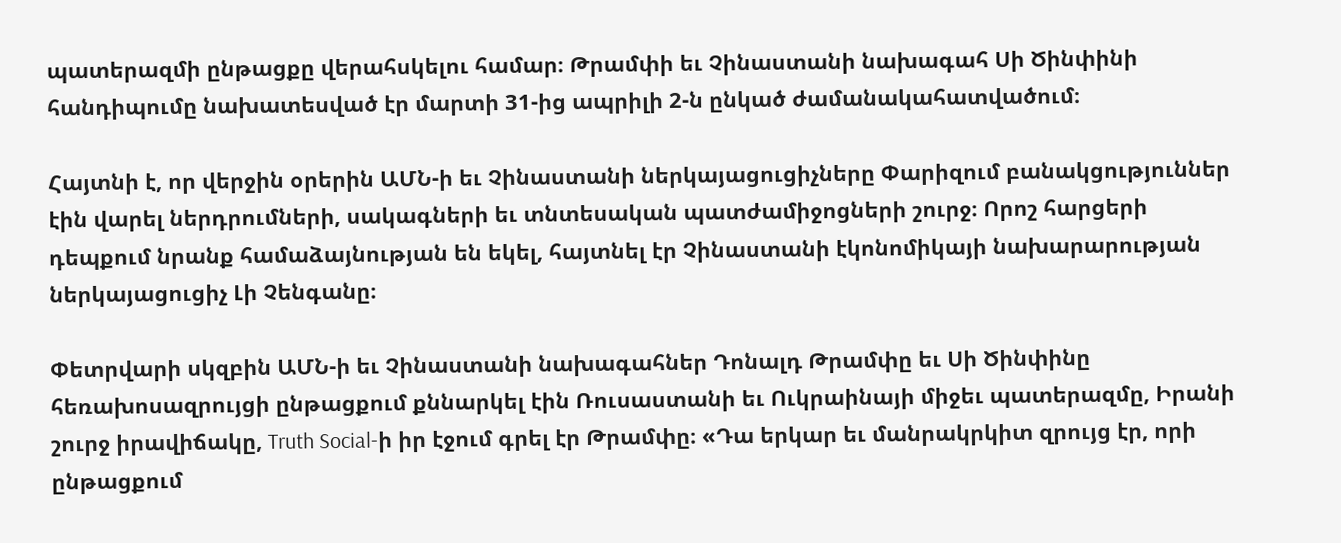պատերազմի ընթացքը վերահսկելու համար։ Թրամփի եւ Չինաստանի նախագահ Սի Ծինփինի հանդիպումը նախատեսված էր մարտի 31-ից ապրիլի 2-ն ընկած ժամանակահատվածում։

Հայտնի է, որ վերջին օրերին ԱՄՆ-ի եւ Չինաստանի ներկայացուցիչները Փարիզում բանակցություններ էին վարել ներդրումների, սակագների եւ տնտեսական պատժամիջոցների շուրջ։ Որոշ հարցերի դեպքում նրանք համաձայնության են եկել, հայտնել էր Չինաստանի էկոնոմիկայի նախարարության ներկայացուցիչ Լի Չենգանը։

Փետրվարի սկզբին ԱՄՆ-ի եւ Չինաստանի նախագահներ Դոնալդ Թրամփը եւ Սի Ծինփինը հեռախոսազրույցի ընթացքում քննարկել էին Ռուսաստանի եւ Ուկրաինայի միջեւ պատերազմը, Իրանի շուրջ իրավիճակը, Truth Social-ի իր էջում գրել էր Թրամփը։ «Դա երկար եւ մանրակրկիտ զրույց էր, որի ընթացքում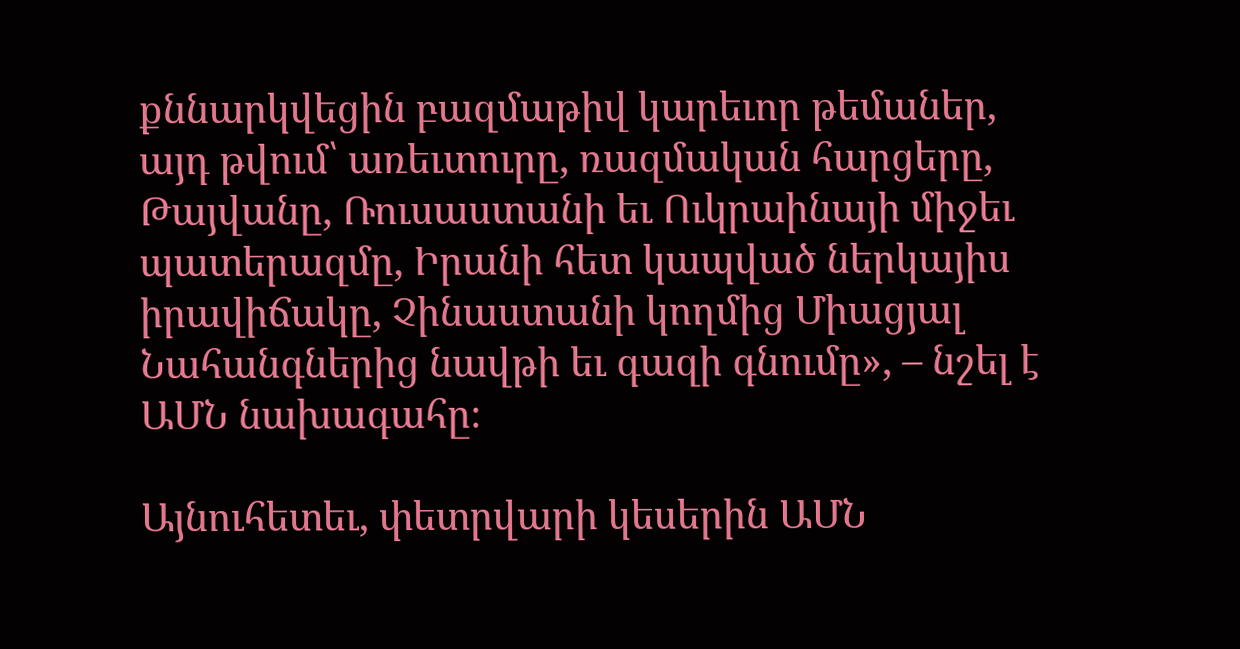քննարկվեցին բազմաթիվ կարեւոր թեմաներ, այդ թվում՝ առեւտուրը, ռազմական հարցերը, Թայվանը, Ռուսաստանի եւ Ուկրաինայի միջեւ պատերազմը, Իրանի հետ կապված ներկայիս իրավիճակը, Չինաստանի կողմից Միացյալ Նահանգներից նավթի եւ գազի գնումը», – նշել է ԱՄՆ նախագահը։

Այնուհետեւ, փետրվարի կեսերին ԱՄՆ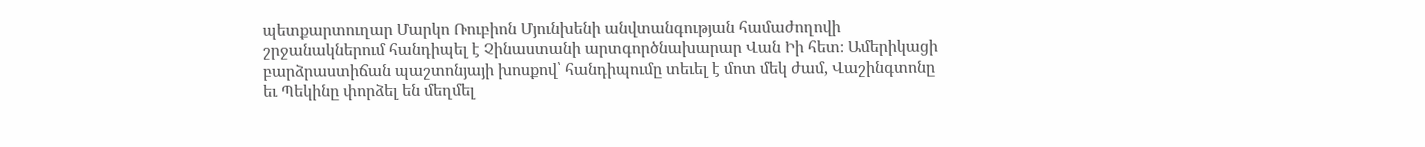պետքարտուղար Մարկո Ռուբիոն Մյունխենի անվտանգության համաժողովի շրջանակներում հանդիպել է Չինաստանի արտգործնախարար Վան Իի հետ։ Ամերիկացի բարձրաստիճան պաշտոնյայի խոսքով՝ հանդիպումը տեւել է մոտ մեկ ժամ, Վաշինգտոնը եւ Պեկինը փորձել են մեղմել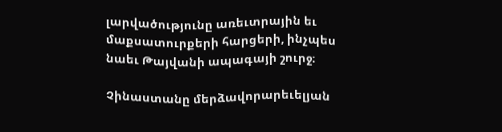լարվածությունը առեւտրային եւ մաքսատուրքերի հարցերի, ինչպես նաեւ Թայվանի ապագայի շուրջ։

Չինաստանը մերձավորարեւելյան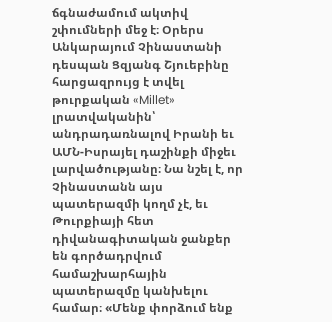ճգնաժամում ակտիվ շփումների մեջ է։ Օրերս Անկարայում Չինաստանի դեսպան Ցզյանգ Շյուեբինը հարցազրույց է տվել թուրքական «Millet» լրատվականին՝ անդրադառնալով Իրանի եւ ԱՄՆ-Իսրայել դաշինքի միջեւ լարվածությանը։ Նա նշել է, որ Չինաստանն այս պատերազմի կողմ չէ, եւ Թուրքիայի հետ դիվանագիտական ջանքեր են գործադրվում համաշխարհային պատերազմը կանխելու համար։ «Մենք փորձում ենք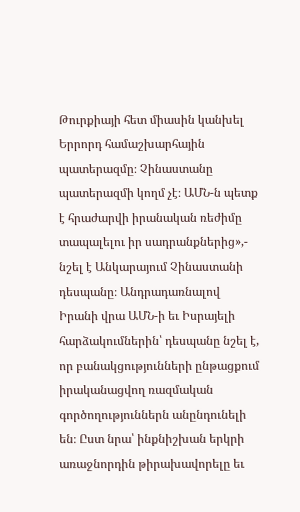Թուրքիայի հետ միասին կանխել Երրորդ համաշխարհային պատերազմը։ Չինաստանը պատերազմի կողմ չէ։ ԱՄՆ-ն պետք է հրաժարվի իրանական ռեժիմը տապալելու իր սադրանքներից»,- նշել է Անկարայում Չինաստանի դեսպանը։ Անդրադառնալով Իրանի վրա ԱՄՆ-ի եւ Իսրայելի հարձակումներին՝ դեսպանը նշել է, որ բանակցությունների ընթացքում իրականացվող ռազմական գործողություններն անընդունելի են։ Ըստ նրա՝ ինքնիշխան երկրի առաջնորդին թիրախավորելը եւ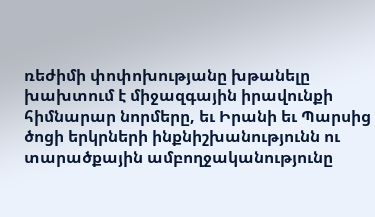ռեժիմի փոփոխությանը խթանելը խախտում է միջազգային իրավունքի հիմնարար նորմերը, եւ Իրանի եւ Պարսից ծոցի երկրների ինքնիշխանությունն ու տարածքային ամբողջականությունը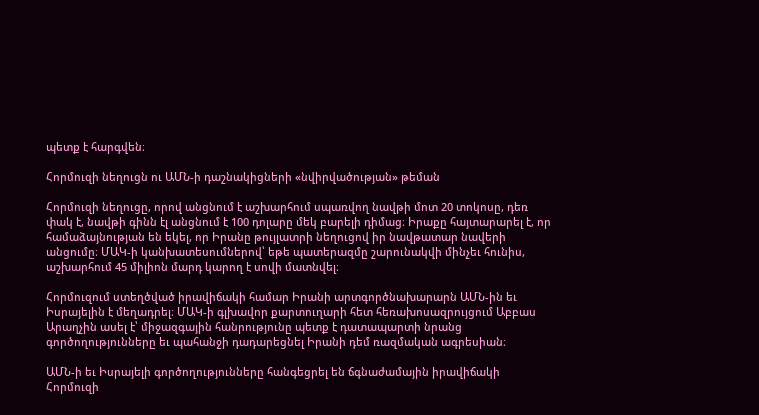պետք է հարգվեն։

Հորմուզի նեղուցն ու ԱՄՆ-ի դաշնակիցների «նվիրվածության» թեման

Հորմուզի նեղուցը, որով անցնում է աշխարհում սպառվող նավթի մոտ 20 տոկոսը, դեռ փակ է, նավթի գինն էլ անցնում է 100 դոլարը մեկ բարելի դիմաց։ Իրաքը հայտարարել է, որ համաձայնության են եկել, որ Իրանը թույլատրի նեղուցով իր նավթատար նավերի անցումը։ ՄԱԿ-ի կանխատեսումներով՝ եթե պատերազմը շարունակվի մինչեւ հունիս, աշխարհում 45 միլիոն մարդ կարող է սովի մատնվել։

Հորմուզում ստեղծված իրավիճակի համար Իրանի արտգործնախարարն ԱՄՆ-ին եւ Իսրայելին է մեղադրել։ ՄԱԿ-ի գլխավոր քարտուղարի հետ հեռախոսազրույցում Աբբաս Արաղչին ասել է՝ միջազգային հանրությունը պետք է դատապարտի նրանց գործողությունները եւ պահանջի դադարեցնել Իրանի դեմ ռազմական ագրեսիան։

ԱՄՆ-ի եւ Իսրայելի գործողությունները հանգեցրել են ճգնաժամային իրավիճակի Հորմուզի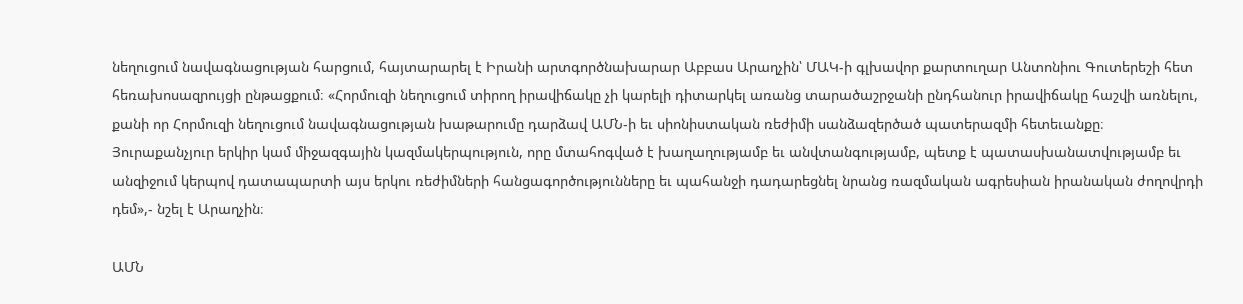նեղուցում նավագնացության հարցում, հայտարարել է Իրանի արտգործնախարար Աբբաս Արաղչին՝ ՄԱԿ-ի գլխավոր քարտուղար Անտոնիու Գուտերեշի հետ հեռախոսազրույցի ընթացքում։ «Հորմուզի նեղուցում տիրող իրավիճակը չի կարելի դիտարկել առանց տարածաշրջանի ընդհանուր իրավիճակը հաշվի առնելու, քանի որ Հորմուզի նեղուցում նավագնացության խաթարումը դարձավ ԱՄՆ-ի եւ սիոնիստական ռեժիմի սանձազերծած պատերազմի հետեւանքը։ Յուրաքանչյուր երկիր կամ միջազգային կազմակերպություն, որը մտահոգված է խաղաղությամբ եւ անվտանգությամբ, պետք է պատասխանատվությամբ եւ անզիջում կերպով դատապարտի այս երկու ռեժիմների հանցագործությունները եւ պահանջի դադարեցնել նրանց ռազմական ագրեսիան իրանական ժողովրդի դեմ»,- նշել է Արաղչին։

ԱՄՆ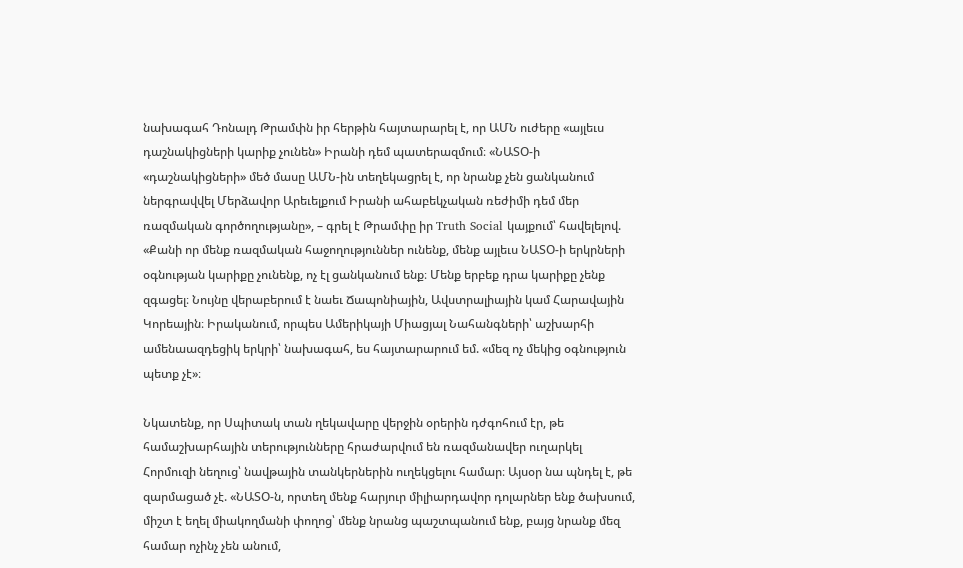նախագահ Դոնալդ Թրամփն իր հերթին հայտարարել է, որ ԱՄՆ ուժերը «այլեւս դաշնակիցների կարիք չունեն» Իրանի դեմ պատերազմում։ «ՆԱՏՕ-ի «դաշնակիցների» մեծ մասը ԱՄՆ-ին տեղեկացրել է, որ նրանք չեն ցանկանում ներգրավվել Մերձավոր Արեւելքում Իրանի ահաբեկչական ռեժիմի դեմ մեր ռազմական գործողությանը», – գրել է Թրամփը իր Truth Social կայքում՝ հավելելով. «Քանի որ մենք ռազմական հաջողություններ ունենք, մենք այլեւս ՆԱՏՕ-ի երկրների օգնության կարիքը չունենք, ոչ էլ ցանկանում ենք։ Մենք երբեք դրա կարիքը չենք զգացել։ Նույնը վերաբերում է նաեւ Ճապոնիային, Ավստրալիային կամ Հարավային Կորեային։ Իրականում, որպես Ամերիկայի Միացյալ Նահանգների՝ աշխարհի ամենաազդեցիկ երկրի՝ նախագահ, ես հայտարարում եմ. «մեզ ոչ մեկից օգնություն պետք չէ»։

Նկատենք, որ Սպիտակ տան ղեկավարը վերջին օրերին դժգոհում էր, թե համաշխարհային տերությունները հրաժարվում են ռազմանավեր ուղարկել Հորմուզի նեղուց՝ նավթային տանկերներին ուղեկցելու համար։ Այսօր նա պնդել է, թե զարմացած չէ. «ՆԱՏՕ-ն, որտեղ մենք հարյուր միլիարդավոր դոլարներ ենք ծախսում, միշտ է եղել միակողմանի փողոց՝ մենք նրանց պաշտպանում ենք, բայց նրանք մեզ համար ոչինչ չեն անում,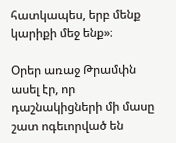հատկապես, երբ մենք կարիքի մեջ ենք»։

Օրեր առաջ Թրամփն ասել էր, որ դաշնակիցների մի մասը շատ ոգեւորված են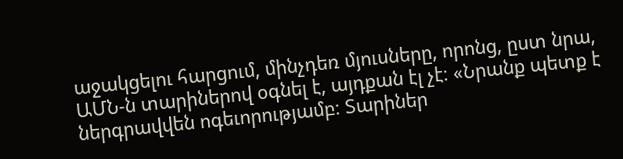աջակցելու հարցում, մինչդեռ մյուսները, որոնց, ըստ նրա, ԱՄՆ-ն տարիներով օգնել է, այդքան էլ չէ։ «Նրանք պետք է ներգրավվեն ոգեւորությամբ։ Տարիներ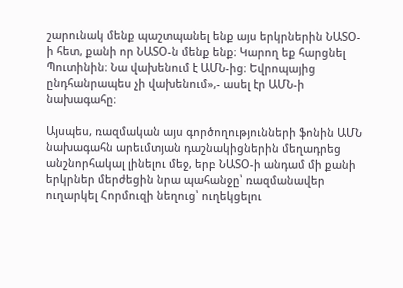շարունակ մենք պաշտպանել ենք այս երկրներին ՆԱՏՕ-ի հետ, քանի որ ՆԱՏՕ-ն մենք ենք։ Կարող եք հարցնել Պուտինին։ Նա վախենում է ԱՄՆ-ից։ Եվրոպայից ընդհանրապես չի վախենում»,- ասել էր ԱՄՆ-ի նախագահը։

Այսպես, ռազմական այս գործողությունների ֆոնին ԱՄՆ նախագահն արեւմտյան դաշնակիցներին մեղադրեց անշնորհակալ լինելու մեջ, երբ ՆԱՏՕ-ի անդամ մի քանի երկրներ մերժեցին նրա պահանջը՝ ռազմանավեր ուղարկել Հորմուզի նեղուց՝ ուղեկցելու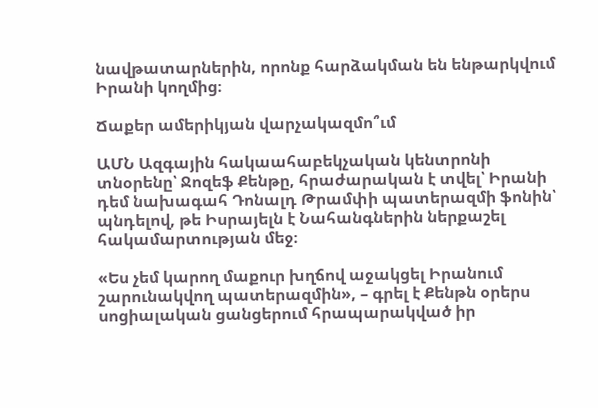նավթատարներին, որոնք հարձակման են ենթարկվում Իրանի կողմից։

Ճաքեր ամերիկյան վարչակազմո՞ւմ

ԱՄՆ Ազգային հակաահաբեկչական կենտրոնի տնօրենը՝ Ջոզեֆ Քենթը, հրաժարական է տվել՝ Իրանի դեմ նախագահ Դոնալդ Թրամփի պատերազմի ֆոնին՝ պնդելով, թե Իսրայելն է Նահանգներին ներքաշել հակամարտության մեջ։

«Ես չեմ կարող մաքուր խղճով աջակցել Իրանում շարունակվող պատերազմին», – գրել է Քենթն օրերս սոցիալական ցանցերում հրապարակված իր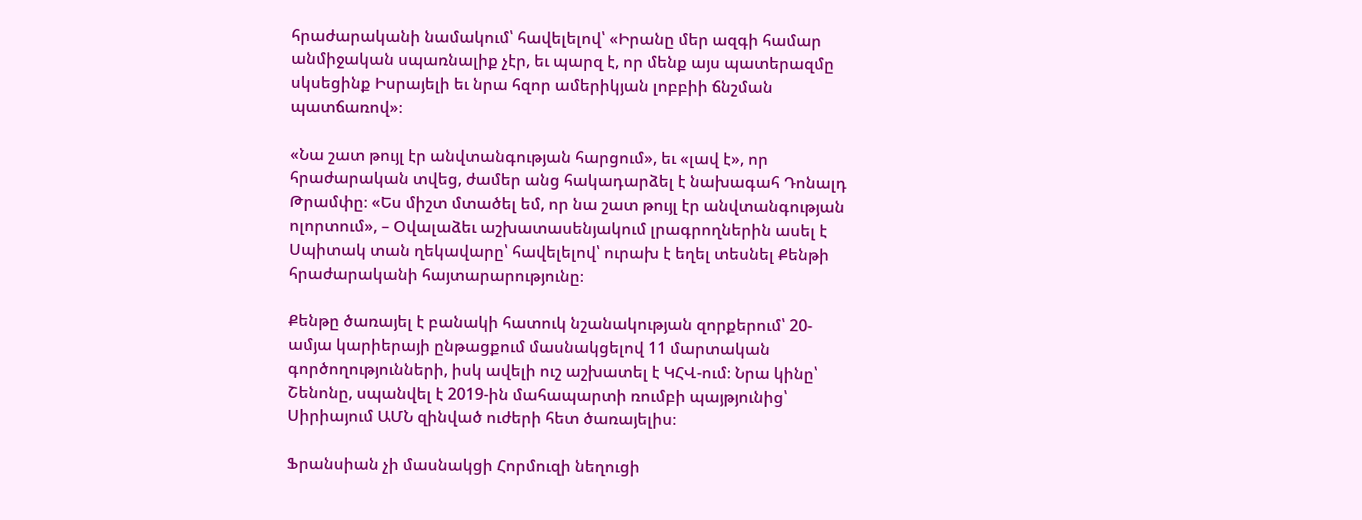հրաժարականի նամակում՝ հավելելով՝ «Իրանը մեր ազգի համար անմիջական սպառնալիք չէր, եւ պարզ է, որ մենք այս պատերազմը սկսեցինք Իսրայելի եւ նրա հզոր ամերիկյան լոբբիի ճնշման պատճառով»։

«Նա շատ թույլ էր անվտանգության հարցում», եւ «լավ է», որ հրաժարական տվեց, ժամեր անց հակադարձել է նախագահ Դոնալդ Թրամփը։ «Ես միշտ մտածել եմ, որ նա շատ թույլ էր անվտանգության ոլորտում», – Օվալաձեւ աշխատասենյակում լրագրողներին ասել է Սպիտակ տան ղեկավարը՝ հավելելով՝ ուրախ է եղել տեսնել Քենթի հրաժարականի հայտարարությունը։

Քենթը ծառայել է բանակի հատուկ նշանակության զորքերում՝ 20-ամյա կարիերայի ընթացքում մասնակցելով 11 մարտական գործողությունների, իսկ ավելի ուշ աշխատել է ԿՀՎ-ում։ Նրա կինը՝ Շենոնը, սպանվել է 2019-ին մահապարտի ռումբի պայթյունից՝ Սիրիայում ԱՄՆ զինված ուժերի հետ ծառայելիս։

Ֆրանսիան չի մասնակցի Հորմուզի նեղուցի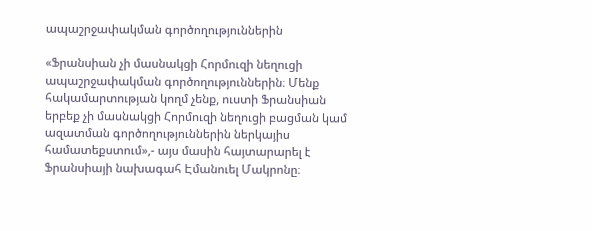ապաշրջափակման գործողություններին

«Ֆրանսիան չի մասնակցի Հորմուզի նեղուցի ապաշրջափակման գործողություններին։ Մենք հակամարտության կողմ չենք, ուստի Ֆրանսիան երբեք չի մասնակցի Հորմուզի նեղուցի բացման կամ ազատման գործողություններին ներկայիս համատեքստում»,- այս մասին հայտարարել է Ֆրանսիայի նախագահ Էմանուել Մակրոնը։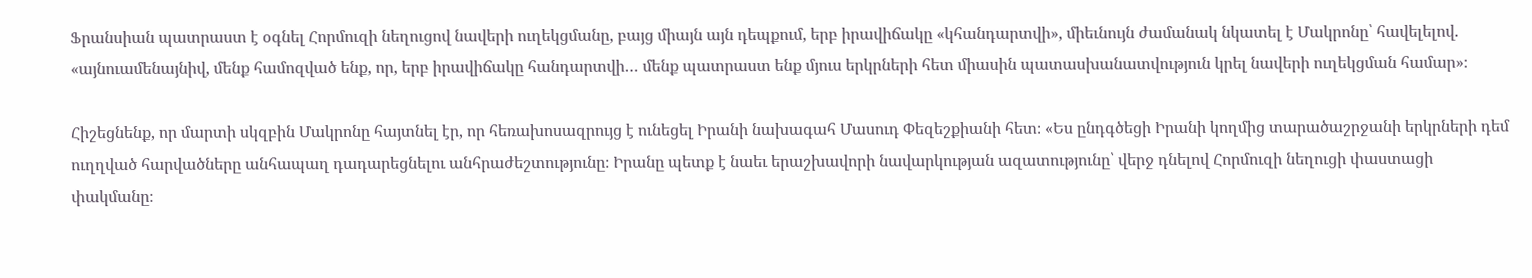Ֆրանսիան պատրաստ է օգնել Հորմուզի նեղուցով նավերի ուղեկցմանը, բայց միայն այն դեպքում, երբ իրավիճակը «կհանդարտվի», միեւնույն ժամանակ նկատել է Մակրոնը՝ հավելելով. «այնուամենայնիվ, մենք համոզված ենք, որ, երբ իրավիճակը հանդարտվի… մենք պատրաստ ենք մյուս երկրների հետ միասին պատասխանատվություն կրել նավերի ուղեկցման համար»։

Հիշեցնենք, որ մարտի սկզբին Մակրոնը հայտնել էր, որ հեռախոսազրույց է ունեցել Իրանի նախագահ Մասուդ Փեզեշքիանի հետ։ «Ես ընդգծեցի Իրանի կողմից տարածաշրջանի երկրների դեմ ուղղված հարվածները անհապաղ դադարեցնելու անհրաժեշտությունը։ Իրանը պետք է նաեւ երաշխավորի նավարկության ազատությունը՝ վերջ դնելով Հորմուզի նեղուցի փաստացի փակմանը։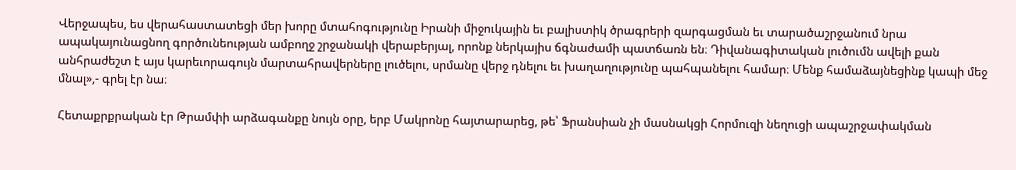Վերջապես, ես վերահաստատեցի մեր խորը մտահոգությունը Իրանի միջուկային եւ բալիստիկ ծրագրերի զարգացման եւ տարածաշրջանում նրա ապակայունացնող գործունեության ամբողջ շրջանակի վերաբերյալ, որոնք ներկայիս ճգնաժամի պատճառն են։ Դիվանագիտական լուծումն ավելի քան անհրաժեշտ է այս կարեւորագույն մարտահրավերները լուծելու, սրմանը վերջ դնելու եւ խաղաղությունը պահպանելու համար։ Մենք համաձայնեցինք կապի մեջ մնալ»,- գրել էր նա։

Հետաքրքրական էր Թրամփի արձագանքը նույն օրը, երբ Մակրոնը հայտարարեց, թե՝ Ֆրանսիան չի մասնակցի Հորմուզի նեղուցի ապաշրջափակման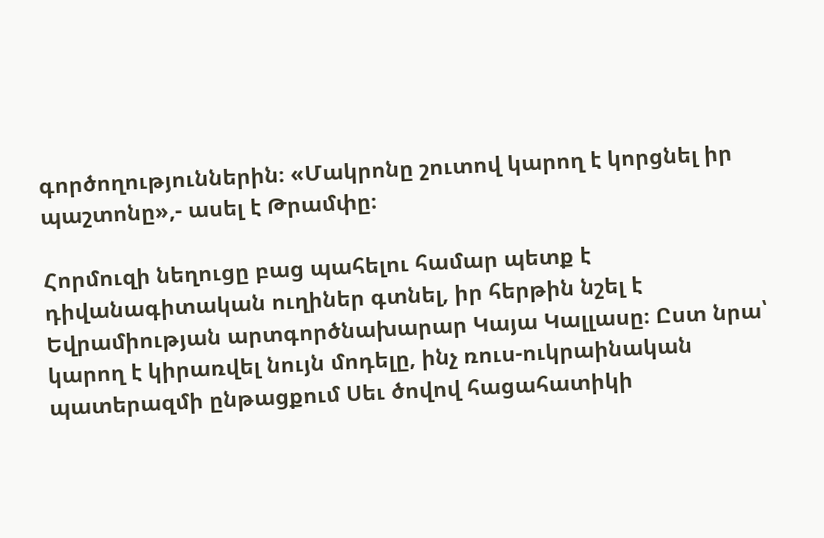գործողություններին։ «Մակրոնը շուտով կարող է կորցնել իր պաշտոնը»,- ասել է Թրամփը։

Հորմուզի նեղուցը բաց պահելու համար պետք է դիվանագիտական ուղիներ գտնել, իր հերթին նշել է Եվրամիության արտգործնախարար Կայա Կալլասը։ Ըստ նրա՝ կարող է կիրառվել նույն մոդելը, ինչ ռուս-ուկրաինական պատերազմի ընթացքում Սեւ ծովով հացահատիկի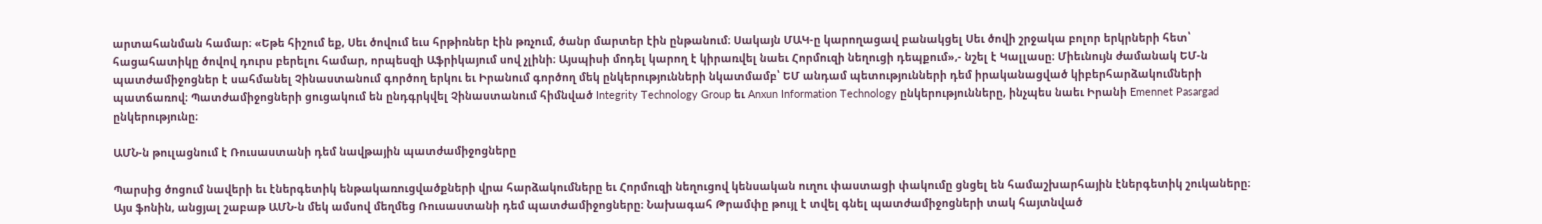արտահանման համար։ «Եթե հիշում եք, Սեւ ծովում եւս հրթիռներ էին թռչում, ծանր մարտեր էին ընթանում։ Սակայն ՄԱԿ-ը կարողացավ բանակցել Սեւ ծովի շրջակա բոլոր երկրների հետ՝ հացահատիկը ծովով դուրս բերելու համար, որպեսզի Աֆրիկայում սով չլինի։ Այսպիսի մոդել կարող է կիրառվել նաեւ Հորմուզի նեղուցի դեպքում»,- նշել է Կալլասը։ Միեւնույն ժամանակ ԵՄ-ն պատժամիջոցներ է սահմանել Չինաստանում գործող երկու եւ Իրանում գործող մեկ ընկերությունների նկատմամբ՝ ԵՄ անդամ պետությունների դեմ իրականացված կիբերհարձակումների պատճառով։ Պատժամիջոցների ցուցակում են ընդգրկվել Չինաստանում հիմնված Integrity Technology Group եւ Anxun Information Technology ընկերությունները, ինչպես նաեւ Իրանի Emennet Pasargad ընկերությունը։

ԱՄՆ-ն թուլացնում է Ռուսաստանի դեմ նավթային պատժամիջոցները

Պարսից ծոցում նավերի եւ էներգետիկ ենթակառուցվածքների վրա հարձակումները եւ Հորմուզի նեղուցով կենսական ուղու փաստացի փակումը ցնցել են համաշխարհային էներգետիկ շուկաները։ Այս ֆոնին, անցյալ շաբաթ ԱՄՆ-ն մեկ ամսով մեղմեց Ռուսաստանի դեմ պատժամիջոցները։ Նախագահ Թրամփը թույլ է տվել գնել պատժամիջոցների տակ հայտնված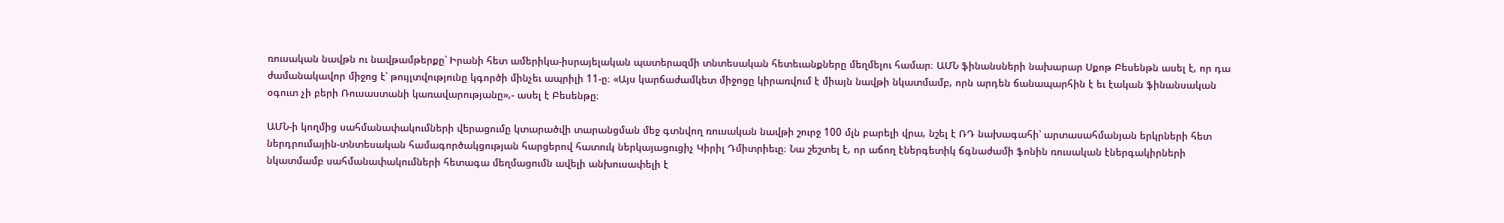ռուսական նավթն ու նավթամթերքը՝ Իրանի հետ ամերիկա-իսրայելական պատերազմի տնտեսական հետեւանքները մեղմելու համար։ ԱՄՆ ֆինանսների նախարար Սքոթ Բեսենթն ասել է, որ դա ժամանակավոր միջոց է՝ թույլտվությունը կգործի մինչեւ ապրիլի 11-ը։ «Այս կարճաժամկետ միջոցը կիրառվում է միայն նավթի նկատմամբ, որն արդեն ճանապարհին է եւ էական ֆինանսական օգուտ չի բերի Ռուսաստանի կառավարությանը»,- ասել է Բեսենթը։

ԱՄՆ-ի կողմից սահմանափակումների վերացումը կտարածվի տարանցման մեջ գտնվող ռուսական նավթի շուրջ 100 մլն բարելի վրա, նշել է ՌԴ նախագահի՝ արտասահմանյան երկրների հետ ներդրումային-տնտեսական համագործակցության հարցերով հատուկ ներկայացուցիչ Կիրիլ Դմիտրիեւը։ Նա շեշտել է, որ աճող էներգետիկ ճգնաժամի ֆոնին ռուսական էներգակիրների նկատմամբ սահմանափակումների հետագա մեղմացումն ավելի անխուսափելի է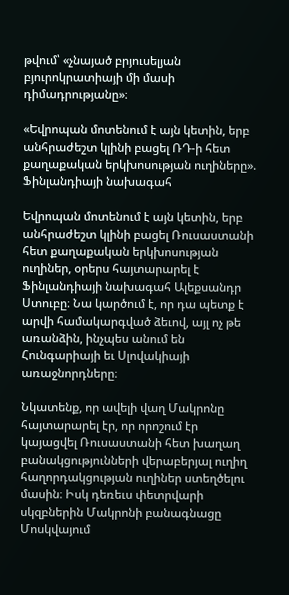թվում՝ «չնայած բրյուսելյան բյուրոկրատիայի մի մասի դիմադրությանը»։

«Եվրոպան մոտենում է այն կետին, երբ անհրաժեշտ կլինի բացել ՌԴ-ի հետ քաղաքական երկխոսության ուղիները». Ֆինլանդիայի նախագահ

Եվրոպան մոտենում է այն կետին, երբ անհրաժեշտ կլինի բացել Ռուսաստանի հետ քաղաքական երկխոսության ուղիներ, օրերս հայտարարել է Ֆինլանդիայի նախագահ Ալեքսանդր Ստուբը։ Նա կարծում է, որ դա պետք է արվի համակարգված ձեւով, այլ ոչ թե առանձին, ինչպես անում են Հունգարիայի եւ Սլովակիայի առաջնորդները։

Նկատենք, որ ավելի վաղ Մակրոնը հայտարարել էր, որ որոշում էր կայացվել Ռուսաստանի հետ խաղաղ բանակցությունների վերաբերյալ ուղիղ հաղորդակցության ուղիներ ստեղծելու մասին։ Իսկ դեռեւս փետրվարի սկզբներին Մակրոնի բանագնացը Մոսկվայում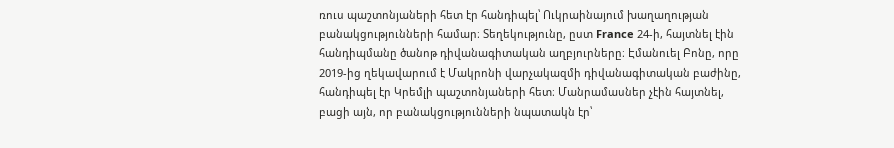ռուս պաշտոնյաների հետ էր հանդիպել՝ Ուկրաինայում խաղաղության բանակցությունների համար։ Տեղեկությունը, ըստ France 24-ի, հայտնել էին հանդիպմանը ծանոթ դիվանագիտական աղբյուրները։ Էմանուել Բոնը, որը 2019-ից ղեկավարում է Մակրոնի վարչակազմի դիվանագիտական բաժինը, հանդիպել էր Կրեմլի պաշտոնյաների հետ։ Մանրամասներ չէին հայտնել, բացի այն, որ բանակցությունների նպատակն էր՝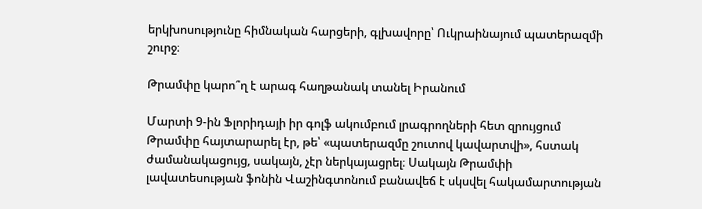երկխոսությունը հիմնական հարցերի, գլխավորը՝ Ուկրաինայում պատերազմի շուրջ։

Թրամփը կարո՞ղ է արագ հաղթանակ տանել Իրանում

Մարտի 9-ին Ֆլորիդայի իր գոլֆ ակումբում լրագրողների հետ զրույցում Թրամփը հայտարարել էր, թե՝ «պատերազմը շուտով կավարտվի», հստակ ժամանակացույց, սակայն, չէր ներկայացրել։ Սակայն Թրամփի լավատեսության ֆոնին Վաշինգտոնում բանավեճ է սկսվել հակամարտության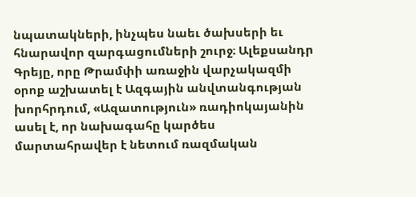նպատակների, ինչպես նաեւ ծախսերի եւ հնարավոր զարգացումների շուրջ։ Ալեքսանդր Գրեյը, որը Թրամփի առաջին վարչակազմի օրոք աշխատել է Ազգային անվտանգության խորհրդում, «Ազատություն» ռադիոկայանին ասել է, որ նախագահը կարծես մարտահրավեր է նետում ռազմական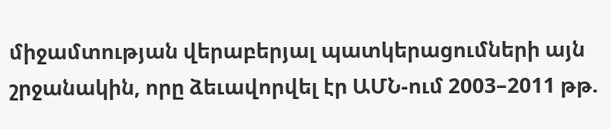միջամտության վերաբերյալ պատկերացումների այն շրջանակին, որը ձեւավորվել էր ԱՄՆ-ում 2003–2011 թթ.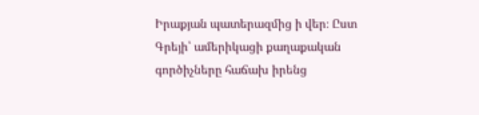Իրաքյան պատերազմից ի վեր։ Ըստ Գրեյի՝ ամերիկացի քաղաքական գործիչները հաճախ իրենց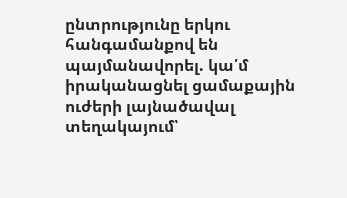ընտրությունը երկու հանգամանքով են պայմանավորել. կա՛մ իրականացնել ցամաքային ուժերի լայնածավալ տեղակայում՝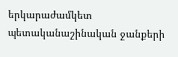երկարաժամկետ պետականաշինական ջանքերի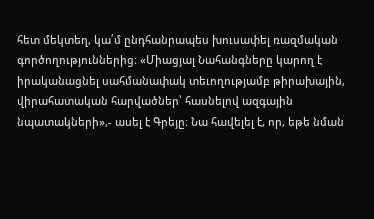հետ մեկտեղ, կա՛մ ընդհանրապես խուսափել ռազմական գործողություններից։ «Միացյալ Նահանգները կարող է իրականացնել սահմանափակ տեւողությամբ թիրախային, վիրահատական հարվածներ՝ հասնելով ազգային նպատակների»,- ասել է Գրեյը։ Նա հավելել է, որ, եթե նման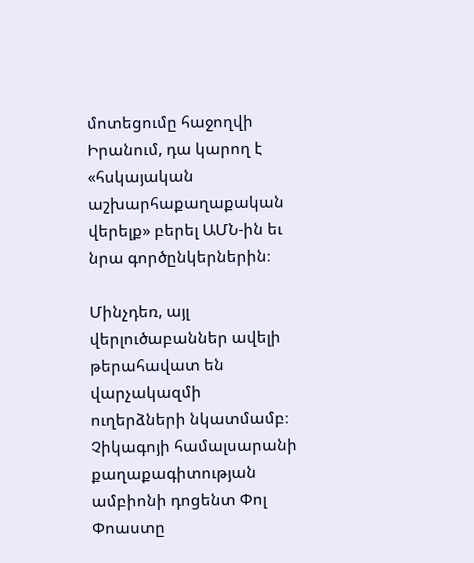մոտեցումը հաջողվի Իրանում, դա կարող է «հսկայական աշխարհաքաղաքական վերելք» բերել ԱՄՆ-ին եւ նրա գործընկերներին։

Մինչդեռ, այլ վերլուծաբաններ ավելի թերահավատ են վարչակազմի ուղերձների նկատմամբ։ Չիկագոյի համալսարանի քաղաքագիտության ամբիոնի դոցենտ Փոլ Փոաստը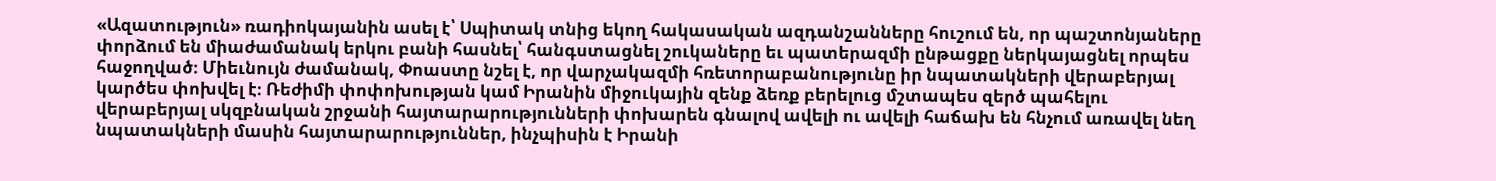«Ազատություն» ռադիոկայանին ասել է՝ Սպիտակ տնից եկող հակասական ազդանշանները հուշում են, որ պաշտոնյաները փորձում են միաժամանակ երկու բանի հասնել՝ հանգստացնել շուկաները եւ պատերազմի ընթացքը ներկայացնել որպես հաջողված։ Միեւնույն ժամանակ, Փոաստը նշել է, որ վարչակազմի հռետորաբանությունը իր նպատակների վերաբերյալ կարծես փոխվել է։ Ռեժիմի փոփոխության կամ Իրանին միջուկային զենք ձեռք բերելուց մշտապես զերծ պահելու վերաբերյալ սկզբնական շրջանի հայտարարությունների փոխարեն գնալով ավելի ու ավելի հաճախ են հնչում առավել նեղ նպատակների մասին հայտարարություններ, ինչպիսին է Իրանի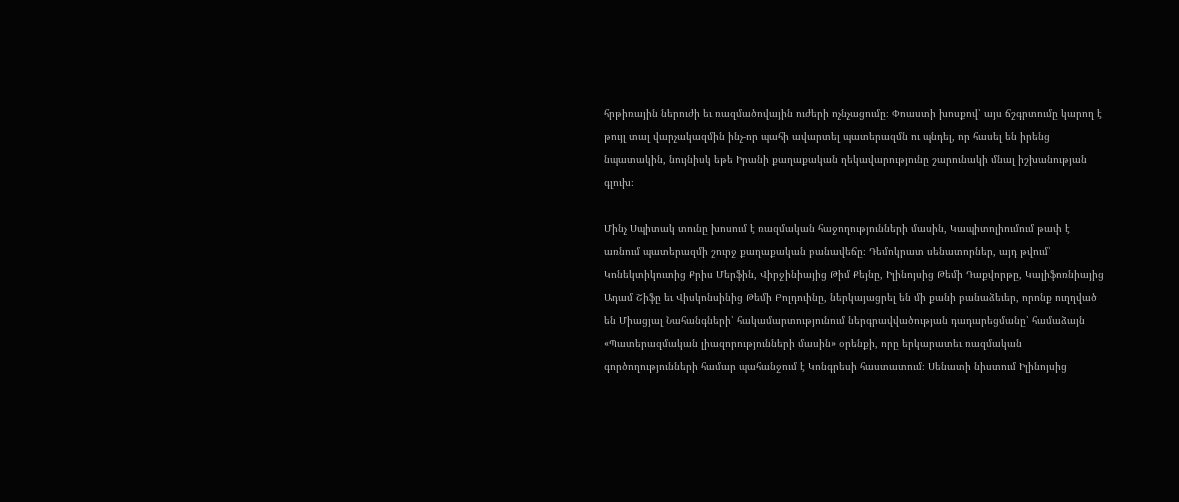հրթիռային ներուժի եւ ռազմածովային ուժերի ոչնչացումը։ Փոաստի խոսքով՝ այս ճշգրտումը կարող է թույլ տալ վարչակազմին ինչ-որ պահի ավարտել պատերազմն ու պնդել, որ հասել են իրենց նպատակին, նույնիսկ եթե Իրանի քաղաքական ղեկավարությունը շարունակի մնալ իշխանության գլուխ։

Մինչ Սպիտակ տունը խոսում է ռազմական հաջողությունների մասին, Կապիտոլիումում թափ է առնում պատերազմի շուրջ քաղաքական բանավեճը։ Դեմոկրատ սենատորներ, այդ թվում՝ Կոնեկտիկուտից Քրիս Մերֆին, Վիրջինիայից Թիմ Քեյնը, Իլինոյսից Թեմի Դաքվորթը, Կալիֆոռնիայից Ադամ Շիֆը եւ Վիսկոնսինից Թեմի Բոլդուինը, ներկայացրել են մի քանի բանաձեւեր, որոնք ուղղված են Միացյալ Նահանգների՝ հակամարտությունում ներգրավվածության դադարեցմանը՝ համաձայն «Պատերազմական լիազորությունների մասին» օրենքի, որը երկարատեւ ռազմական գործողությունների համար պահանջում է Կոնգրեսի հաստատում։ Սենատի նիստում Իլինոյսից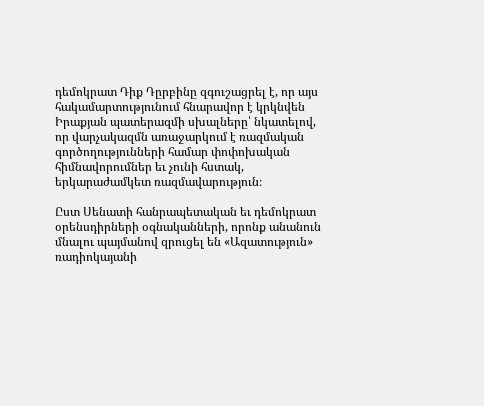դեմոկրատ Դիք Դըրբինը զգուշացրել է, որ այս հակամարտությունում հնարավոր է կրկնվեն Իրաքյան պատերազմի սխալները՝ նկատելով, որ վարչակազմն առաջարկում է ռազմական գործողությունների համար փոփոխական հիմնավորումներ եւ չունի հստակ, երկարաժամկետ ռազմավարություն։

Ըստ Սենատի հանրապետական եւ դեմոկրատ օրենսդիրների օգնականների, որոնք անանուն մնալու պայմանով զրուցել են «Ազատություն» ռադիոկայանի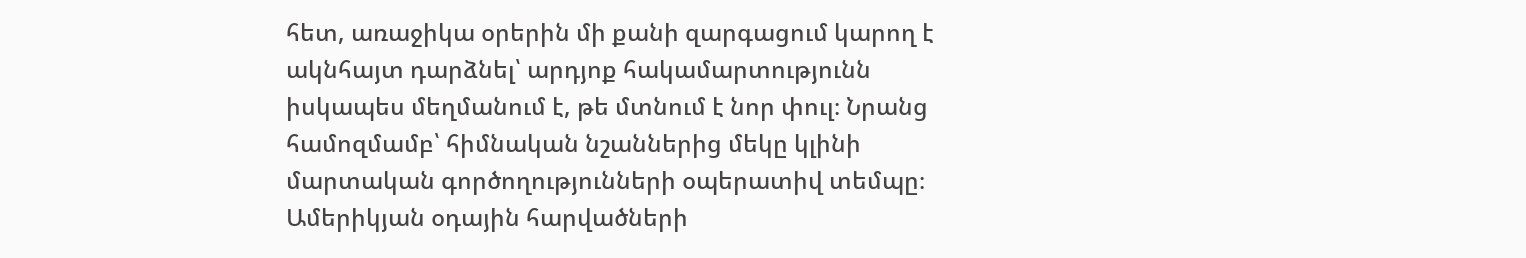հետ, առաջիկա օրերին մի քանի զարգացում կարող է ակնհայտ դարձնել՝ արդյոք հակամարտությունն իսկապես մեղմանում է, թե մտնում է նոր փուլ։ Նրանց համոզմամբ՝ հիմնական նշաններից մեկը կլինի մարտական գործողությունների օպերատիվ տեմպը։ Ամերիկյան օդային հարվածների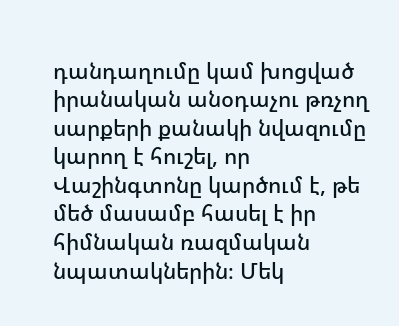դանդաղումը կամ խոցված իրանական անօդաչու թռչող սարքերի քանակի նվազումը կարող է հուշել, որ Վաշինգտոնը կարծում է, թե մեծ մասամբ հասել է իր հիմնական ռազմական նպատակներին։ Մեկ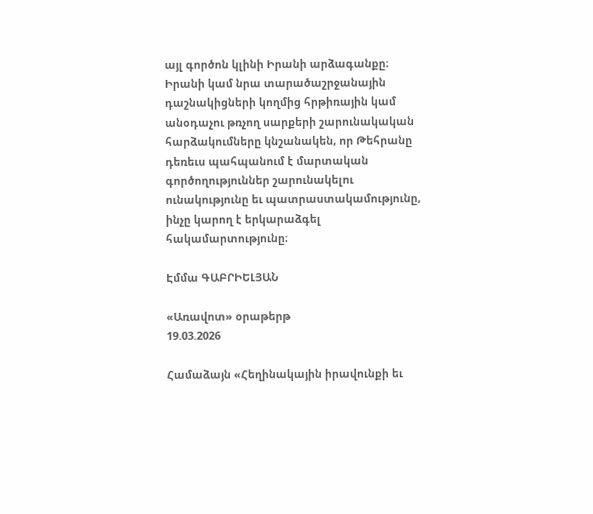այլ գործոն կլինի Իրանի արձագանքը։ Իրանի կամ նրա տարածաշրջանային դաշնակիցների կողմից հրթիռային կամ անօդաչու թռչող սարքերի շարունակական հարձակումները կնշանակեն, որ Թեհրանը դեռեւս պահպանում է մարտական գործողություններ շարունակելու ունակությունը եւ պատրաստակամությունը, ինչը կարող է երկարաձգել հակամարտությունը։

Էմմա ԳԱԲՐԻԵԼՅԱՆ

«Առավոտ» օրաթերթ
19.03.2026

Համաձայն «Հեղինակային իրավունքի եւ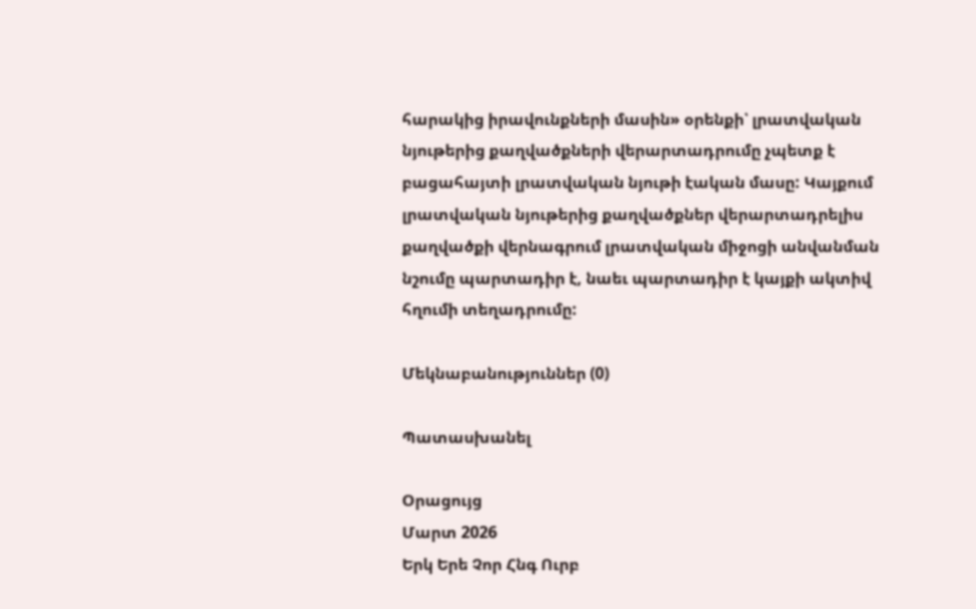հարակից իրավունքների մասին» օրենքի՝ լրատվական նյութերից քաղվածքների վերարտադրումը չպետք է բացահայտի լրատվական նյութի էական մասը: Կայքում լրատվական նյութերից քաղվածքներ վերարտադրելիս քաղվածքի վերնագրում լրատվական միջոցի անվանման նշումը պարտադիր է, նաեւ պարտադիր է կայքի ակտիվ հղումի տեղադրումը:

Մեկնաբանություններ (0)

Պատասխանել

Օրացույց
Մարտ 2026
Երկ Երե Չոր Հնգ Ուրբ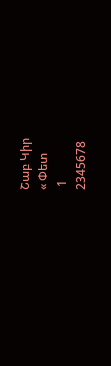Շաբ Կիր
« Փետ
 1
2345678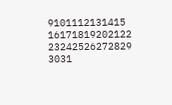9101112131415
16171819202122
23242526272829
3031